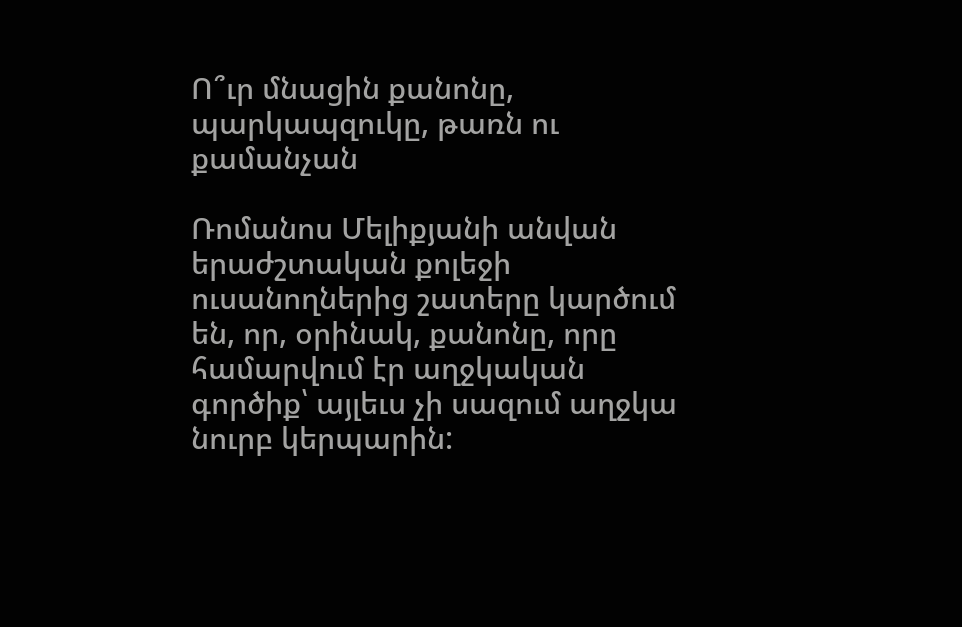Ո՞ւր մնացին քանոնը, պարկապզուկը, թառն ու քամանչան

Ռոմանոս Մելիքյանի անվան երաժշտական քոլեջի ուսանողներից շատերը կարծում են, որ, օրինակ, քանոնը, որը համարվում էր աղջկական գործիք՝ այլեւս չի սազում աղջկա նուրբ կերպարին: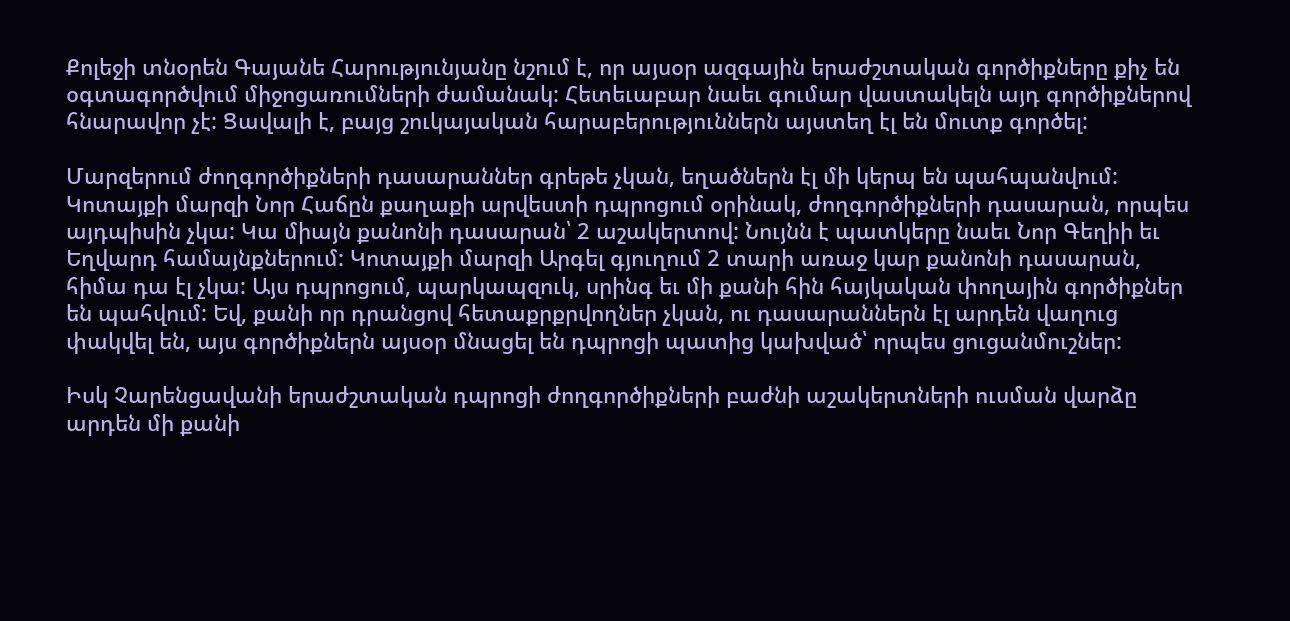Քոլեջի տնօրեն Գայանե Հարությունյանը նշում է, որ այսօր ազգային երաժշտական գործիքները քիչ են օգտագործվում միջոցառումների ժամանակ: Հետեւաբար նաեւ գումար վաստակելն այդ գործիքներով հնարավոր չէ: Ցավալի է, բայց շուկայական հարաբերություններն այստեղ էլ են մուտք գործել:

Մարզերում ժողգործիքների դասարաններ գրեթե չկան, եղածներն էլ մի կերպ են պահպանվում: Կոտայքի մարզի Նոր Հաճըն քաղաքի արվեստի դպրոցում օրինակ, ժողգործիքների դասարան, որպես այդպիսին չկա: Կա միայն քանոնի դասարան՝ 2 աշակերտով: Նույնն է պատկերը նաեւ Նոր Գեղիի եւ Եղվարդ համայնքներում: Կոտայքի մարզի Արգել գյուղում 2 տարի առաջ կար քանոնի դասարան, հիմա դա էլ չկա: Այս դպրոցում, պարկապզուկ, սրինգ եւ մի քանի հին հայկական փողային գործիքներ են պահվում: Եվ, քանի որ դրանցով հետաքրքրվողներ չկան, ու դասարաններն էլ արդեն վաղուց փակվել են, այս գործիքներն այսօր մնացել են դպրոցի պատից կախված՝ որպես ցուցանմուշներ:

Իսկ Չարենցավանի երաժշտական դպրոցի ժողգործիքների բաժնի աշակերտների ուսման վարձը արդեն մի քանի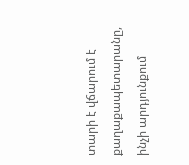տարի է վճարում է քաղաքապետարանը, ինչի արդյունքում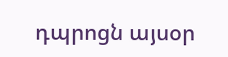դպրոցն այսօր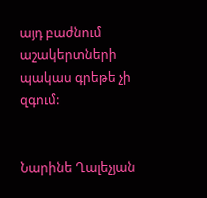այդ բաժնում աշակերտների պակաս գրեթե չի զգում:


Նարինե Ղալեչյան